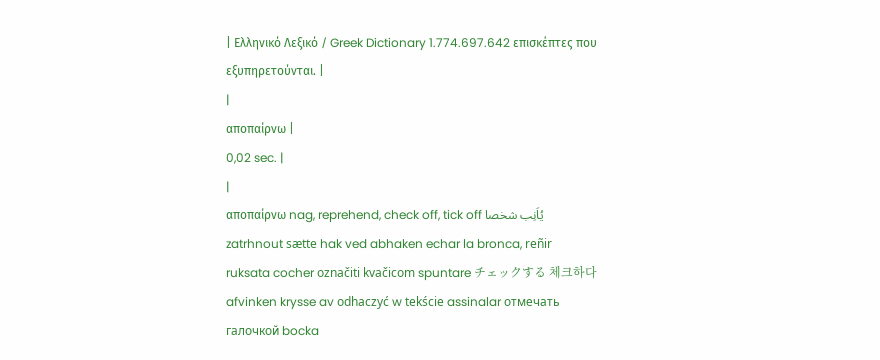| Ελληνικό Λεξικό / Greek Dictionary 1.774.697.642 επισκέπτες που εξυπηρετούνται. |
|
αποπαίρνω |
0,02 sec. |
|
αποπαίρνω nag, reprehend, check off, tick off يُاَنِب شخصا zatrhnout sætte hak ved abhaken echar la bronca, reñir ruksata cocher označiti kvačicom spuntare チェックする 체크하다 afvinken krysse av odhaczyć w tekście assinalar отмечать галочкой bocka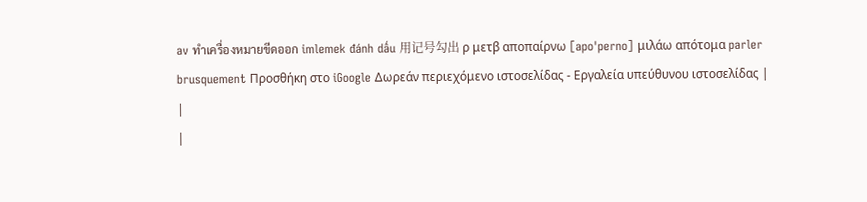av ทำเครื่องหมายขีดออก imlemek đánh dấu 用记号勾出 ρ μετβ αποπαίρνω [apo'perno] μιλάω απότομα parler brusquement Προσθήκη στο iGoogle Δωρεάν περιεχόμενο ιστοσελίδας - Εργαλεία υπεύθυνου ιστοσελίδας |
|
|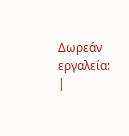Δωρεάν εργαλεία: |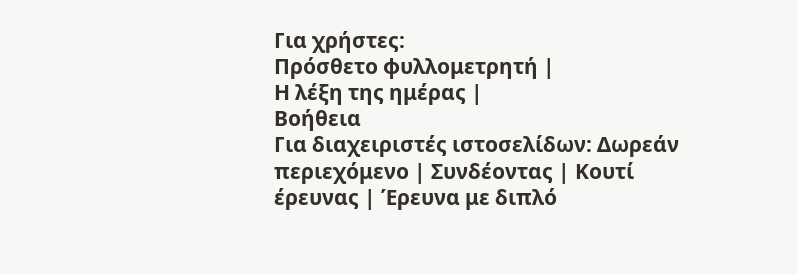Για χρήστες:
Πρόσθετο φυλλομετρητή |
Η λέξη της ημέρας |
Βοήθεια
Για διαχειριστές ιστοσελίδων: Δωρεάν περιεχόμενο | Συνδέοντας | Κουτί έρευνας | Έρευνα με διπλό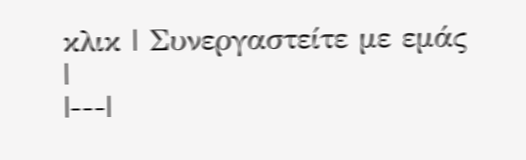κλικ | Συνεργαστείτε με εμάς |
|---|